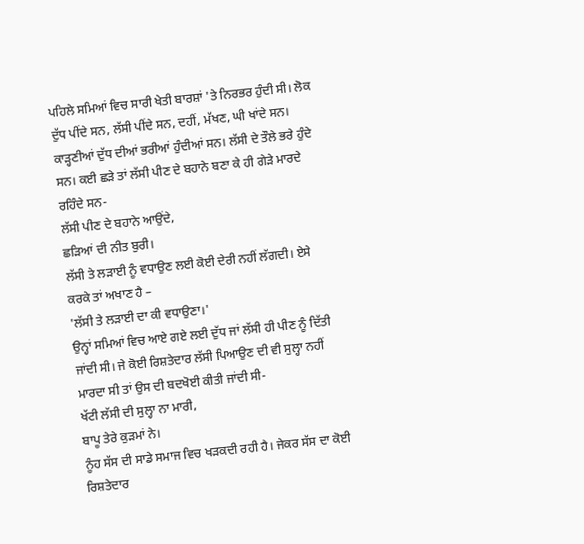ਪਹਿਲੇ ਸਮਿਆਂ ਵਿਚ ਸਾਰੀ ਖੇਤੀ ਬਾਰਸ਼ਾਂ 'ਤੇ ਨਿਰਭਰ ਹੁੰਦੀ ਸੀ। ਲੋਕ ਦੁੱਧ ਪੀਂਦੇ ਸਨ, ਲੱਸੀ ਪੀਂਦੇ ਸਨ, ਦਹੀਂ, ਮੱਖਣ, ਘੀ ਖਾਂਦੇ ਸਨ। ਕਾੜ੍ਹਣੀਆਂ ਦੁੱਧ ਦੀਆਂ ਭਰੀਆਂ ਹੁੰਦੀਆਂ ਸਨ। ਲੱਸੀ ਦੇ ਤੌਲੇ ਭਰੇ ਹੁੰਦੇ ਸਨ। ਕਈ ਛੜੇ ਤਾਂ ਲੱਸੀ ਪੀਣ ਦੇ ਬਹਾਨੇ ਬਣਾ ਕੇ ਹੀ ਗੇੜੇ ਮਾਰਦੇ ਰਹਿੰਦੇ ਸਨ-
ਲੱਸੀ ਪੀਣ ਦੇ ਬਹਾਨੇ ਆਉਂਦੇ,
ਛੜਿਆਂ ਦੀ ਨੀਤ ਬੁਰੀ।
ਲੱਸੀ ਤੇ ਲੜਾਈ ਨੂੰ ਵਧਾਉਣ ਲਈ ਕੋਈ ਦੇਰੀ ਨਹੀਂ ਲੱਗਦੀ। ਏਸੇ ਕਰਕੇ ਤਾਂ ਅਖਾਣ ਹੈ –
'ਲੱਸੀ ਤੇ ਲੜਾਈ ਦਾ ਕੀ ਵਧਾਉਣਾ।'
ਉਨ੍ਹਾਂ ਸਮਿਆਂ ਵਿਚ ਆਏ ਗਏ ਲਈ ਦੁੱਧ ਜਾਂ ਲੱਸੀ ਹੀ ਪੀਣ ਨੂੰ ਦਿੱਤੀ ਜਾਂਦੀ ਸੀ। ਜੇ ਕੋਈ ਰਿਸ਼ਤੇਦਾਰ ਲੱਸੀ ਪਿਆਉਣ ਦੀ ਵੀ ਸੁਲ੍ਹਾ ਨਹੀਂ ਮਾਰਦਾ ਸੀ ਤਾਂ ਉਸ ਦੀ ਬਦਖੋਈ ਕੀਤੀ ਜਾਂਦੀ ਸੀ-
ਖੱਟੀ ਲੱਸੀ ਦੀ ਸੁਲ੍ਹਾ ਨਾ ਮਾਰੀ,
ਬਾਪੂ ਤੇਰੇ ਕੁੜਮਾਂ ਨੇ।
ਨੂੰਹ ਸੱਸ ਦੀ ਸਾਡੇ ਸਮਾਜ ਵਿਚ ਖੜਕਦੀ ਰਹੀ ਹੈ। ਜੇਕਰ ਸੱਸ ਦਾ ਕੋਈ ਰਿਸ਼ਤੇਦਾਰ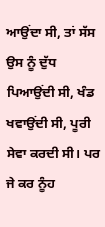ਆਉਂਦਾ ਸੀ, ਤਾਂ ਸੱਸ ਉਸ ਨੂੰ ਦੁੱਧ ਪਿਆਉਂਦੀ ਸੀ, ਖੰਡ ਖਵਾਉਂਦੀ ਸੀ, ਪੂਰੀ ਸੇਵਾ ਕਰਦੀ ਸੀ। ਪਰ ਜੇ ਕਰ ਨੂੰਹ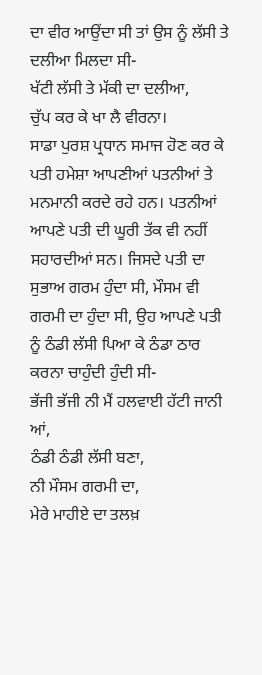ਦਾ ਵੀਰ ਆਉਂਦਾ ਸੀ ਤਾਂ ਉਸ ਨੂੰ ਲੱਸੀ ਤੇ ਦਲੀਆ ਮਿਲਦਾ ਸੀ-
ਖੱਟੀ ਲੱਸੀ ਤੇ ਮੱਕੀ ਦਾ ਦਲੀਆ,
ਚੁੱਪ ਕਰ ਕੇ ਖਾ ਲੈ ਵੀਰਨਾ।
ਸਾਡਾ ਪੁਰਸ਼ ਪ੍ਰਧਾਨ ਸਮਾਜ ਹੋਣ ਕਰ ਕੇ ਪਤੀ ਹਮੇਸ਼ਾ ਆਪਣੀਆਂ ਪਤਨੀਆਂ ਤੇ ਮਨਮਾਨੀ ਕਰਦੇ ਰਹੇ ਹਨ। ਪਤਨੀਆਂ ਆਪਣੇ ਪਤੀ ਦੀ ਘੂਰੀ ਤੱਕ ਵੀ ਨਹੀਂ ਸਹਾਰਦੀਆਂ ਸਨ। ਜਿਸਦੇ ਪਤੀ ਦਾ ਸੁਭਾਅ ਗਰਮ ਹੁੰਦਾ ਸੀ, ਮੌਸਮ ਵੀ ਗਰਮੀ ਦਾ ਹੁੰਦਾ ਸੀ, ਉਹ ਆਪਣੇ ਪਤੀ ਨੂੰ ਠੰਡੀ ਲੱਸੀ ਪਿਆ ਕੇ ਠੰਡਾ ਠਾਰ ਕਰਨਾ ਚਾਹੁੰਦੀ ਹੁੰਦੀ ਸੀ-
ਭੱਜੀ ਭੱਜੀ ਨੀ ਮੈਂ ਹਲਵਾਈ ਹੱਟੀ ਜਾਨੀ ਆਂ,
ਠੰਡੀ ਠੰਡੀ ਲੱਸੀ ਬਣਾ,
ਨੀ ਮੌਸਮ ਗਰਮੀ ਦਾ,
ਮੇਰੇ ਮਾਹੀਏ ਦਾ ਤਲਖ਼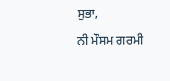ਸੁਭਾ,
ਨੀ ਮੌਸਮ ਗਰਮੀ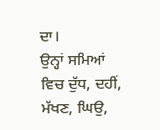ਦਾ।
ਉਨ੍ਹਾਂ ਸਮਿਆਂ ਵਿਚ ਦੁੱਧ, ਦਹੀਂ, ਮੱਖਣ, ਘਿਉ,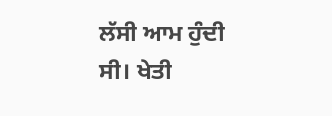ਲੱਸੀ ਆਮ ਹੁੰਦੀ ਸੀ। ਖੇਤੀ